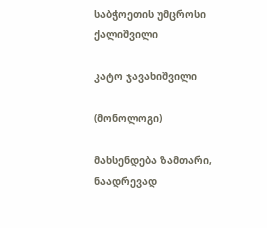საბჭოეთის უმცროსი ქალიშვილი

კატო ჯავახიშვილი

(მონოლოგი)

მახსენდება ზამთარი, ნაადრევად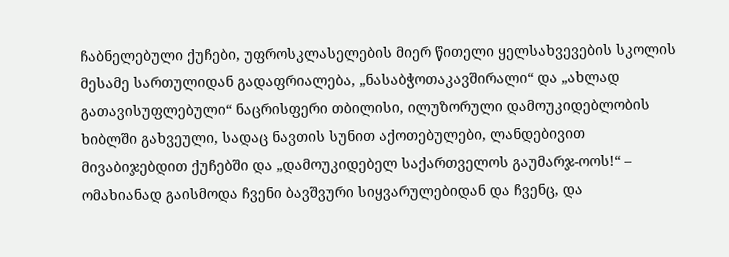ჩაბნელებული ქუჩები, უფროსკლასელების მიერ წითელი ყელსახვევების სკოლის მესამე სართულიდან გადაფრიალება, „ნასაბჭოთაკავშირალი“ და „ახლად გათავისუფლებული“ ნაცრისფერი თბილისი, ილუზორული დამოუკიდებლობის ხიბლში გახვეული, სადაც ნავთის სუნით აქოთებულები, ლანდებივით მივაბიჯებდით ქუჩებში და „დამოუკიდებელ საქართველოს გაუმარჯ-ოოს!“ – ომახიანად გაისმოდა ჩვენი ბავშვური სიყვარულებიდან და ჩვენც, და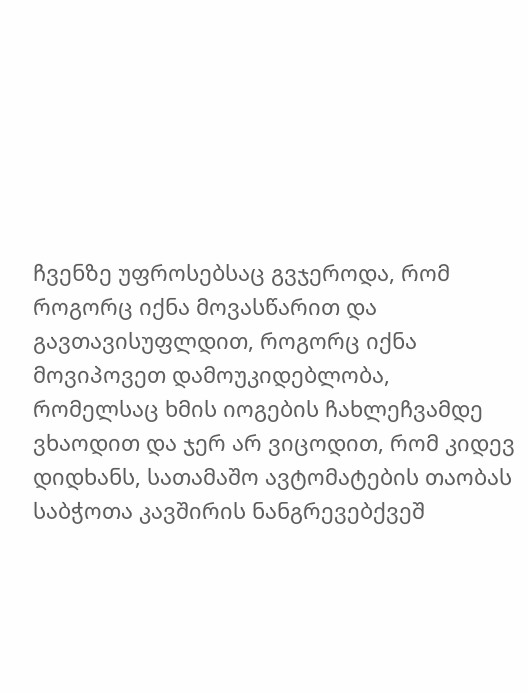ჩვენზე უფროსებსაც გვჯეროდა, რომ როგორც იქნა მოვასწარით და გავთავისუფლდით, როგორც იქნა მოვიპოვეთ დამოუკიდებლობა, რომელსაც ხმის იოგების ჩახლეჩვამდე ვხაოდით და ჯერ არ ვიცოდით, რომ კიდევ დიდხანს, სათამაშო ავტომატების თაობას საბჭოთა კავშირის ნანგრევებქვეშ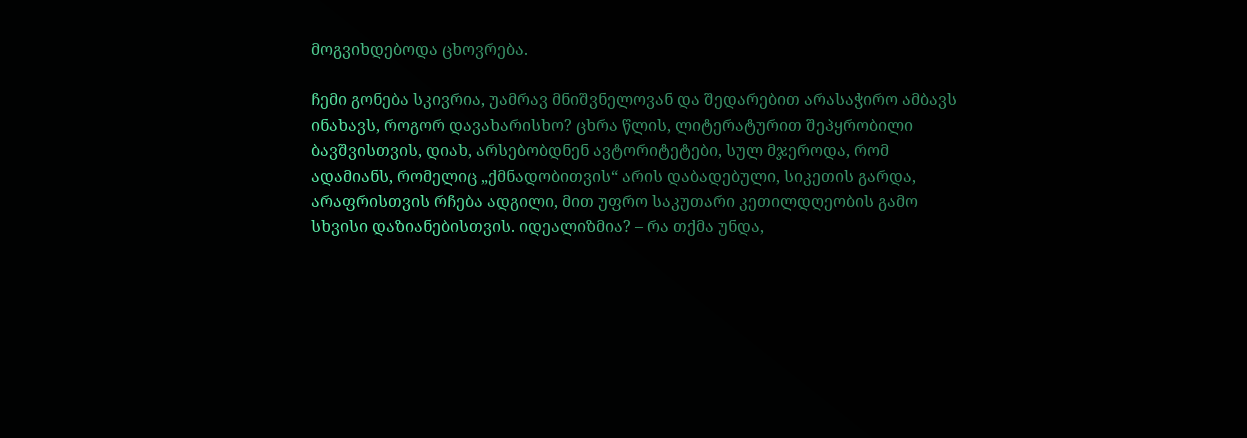მოგვიხდებოდა ცხოვრება.

ჩემი გონება სკივრია, უამრავ მნიშვნელოვან და შედარებით არასაჭირო ამბავს ინახავს, როგორ დავახარისხო? ცხრა წლის, ლიტერატურით შეპყრობილი ბავშვისთვის, დიახ, არსებობდნენ ავტორიტეტები, სულ მჯეროდა, რომ ადამიანს, რომელიც „ქმნადობითვის“ არის დაბადებული, სიკეთის გარდა, არაფრისთვის რჩება ადგილი, მით უფრო საკუთარი კეთილდღეობის გამო სხვისი დაზიანებისთვის. იდეალიზმია? – რა თქმა უნდა,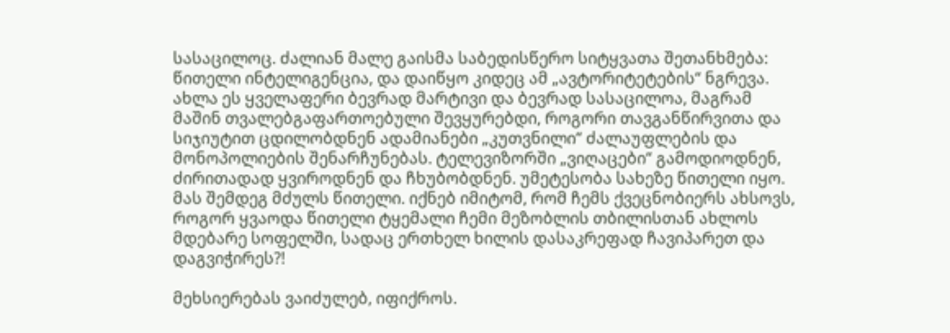სასაცილოც. ძალიან მალე გაისმა საბედისწერო სიტყვათა შეთანხმება: წითელი ინტელიგენცია, და დაიწყო კიდეც ამ „ავტორიტეტების“ ნგრევა. ახლა ეს ყველაფერი ბევრად მარტივი და ბევრად სასაცილოა, მაგრამ მაშინ თვალებგაფართოებული შევყურებდი, როგორი თავგანწირვითა და სიჯიუტით ცდილობდნენ ადამიანები „კუთვნილი“ ძალაუფლების და მონოპოლიების შენარჩუნებას. ტელევიზორში „ვიღაცები“ გამოდიოდნენ, ძირითადად ყვიროდნენ და ჩხუბობდნენ. უმეტესობა სახეზე წითელი იყო. მას შემდეგ მძულს წითელი. იქნებ იმიტომ, რომ ჩემს ქვეცნობიერს ახსოვს, როგორ ყვაოდა წითელი ტყემალი ჩემი მეზობლის თბილისთან ახლოს მდებარე სოფელში, სადაც ერთხელ ხილის დასაკრეფად ჩავიპარეთ და დაგვიჭირეს?!

მეხსიერებას ვაიძულებ, იფიქროს.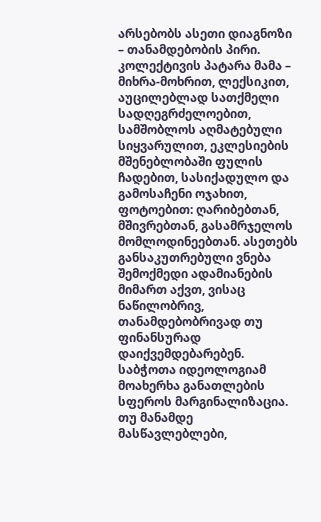არსებობს ასეთი დიაგნოზი – თანამდებობის პირი. კოლექტივის პატარა მამა – მიხრა-მოხრით, ლექსიკით, აუცილებლად სათქმელი სადღეგრძელოებით, სამშობლოს აღმატებული სიყვარულით, ეკლესიების მშენებლობაში ფულის ჩადებით, სასიქადულო და გამოსაჩენი ოჯახით, ფოტოებით: ღარიბებთან, მშივრებთან, გასამრჯელოს მომლოდინეებთან. ასეთებს განსაკუთრებული ვნება შემოქმედი ადამიანების მიმართ აქვთ, ვისაც ნაწილობრივ, თანამდებობრივად თუ ფინანსურად დაიქვემდებარებენ. საბჭოთა იდეოლოგიამ მოახერხა განათლების სფეროს მარგინალიზაცია. თუ მანამდე მასწავლებლები,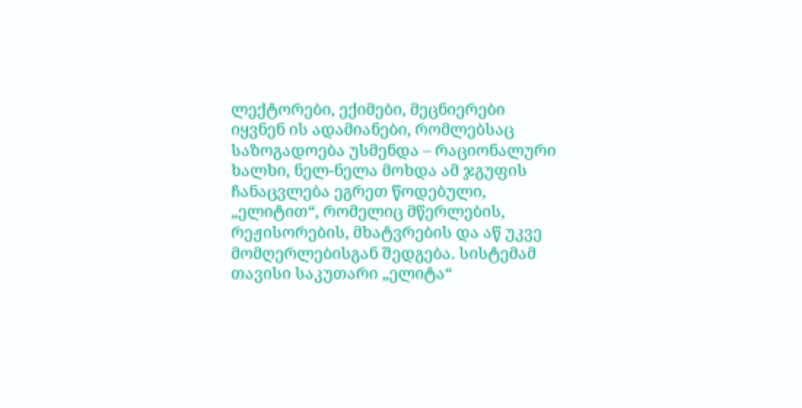ლექტორები, ექიმები, მეცნიერები იყვნენ ის ადამიანები, რომლებსაც საზოგადოება უსმენდა – რაციონალური ხალხი, ნელ-ნელა მოხდა ამ ჯგუფის ჩანაცვლება ეგრეთ წოდებული, „ელიტით“, რომელიც მწერლების, რეჟისორების, მხატვრების და აწ უკვე მომღერლებისგან შედგება. სისტემამ თავისი საკუთარი „ელიტა“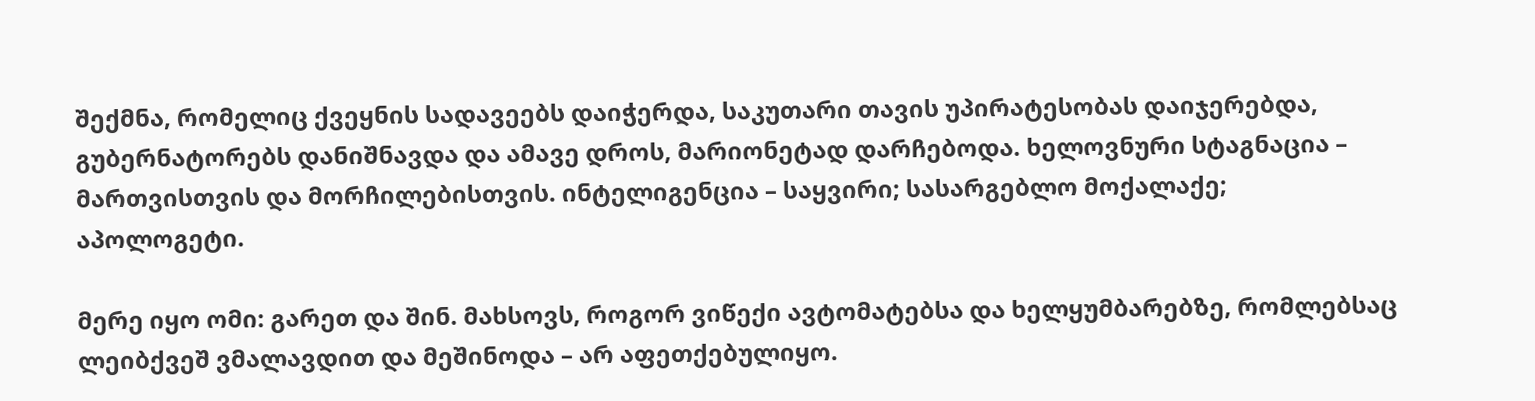შექმნა, რომელიც ქვეყნის სადავეებს დაიჭერდა, საკუთარი თავის უპირატესობას დაიჯერებდა, გუბერნატორებს დანიშნავდა და ამავე დროს, მარიონეტად დარჩებოდა. ხელოვნური სტაგნაცია – მართვისთვის და მორჩილებისთვის. ინტელიგენცია – საყვირი; სასარგებლო მოქალაქე; აპოლოგეტი.

მერე იყო ომი: გარეთ და შინ. მახსოვს, როგორ ვიწექი ავტომატებსა და ხელყუმბარებზე, რომლებსაც ლეიბქვეშ ვმალავდით და მეშინოდა – არ აფეთქებულიყო.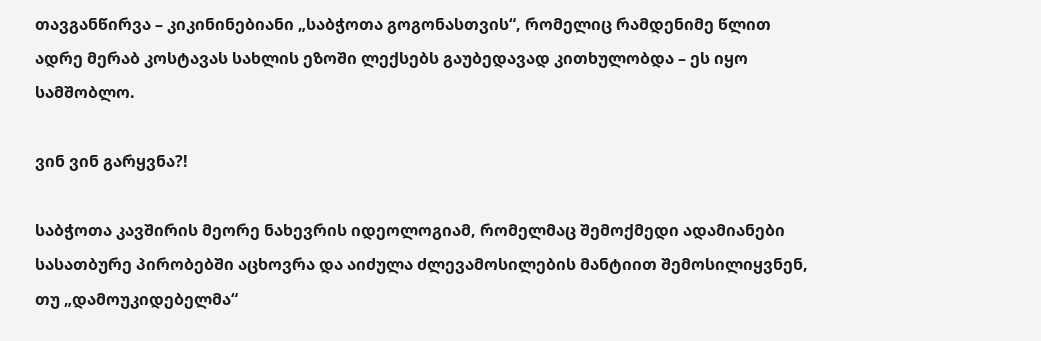თავგანწირვა – კიკინინებიანი „საბჭოთა გოგონასთვის“, რომელიც რამდენიმე წლით ადრე მერაბ კოსტავას სახლის ეზოში ლექსებს გაუბედავად კითხულობდა – ეს იყო სამშობლო.

ვინ ვინ გარყვნა?!

საბჭოთა კავშირის მეორე ნახევრის იდეოლოგიამ, რომელმაც შემოქმედი ადამიანები სასათბურე პირობებში აცხოვრა და აიძულა ძლევამოსილების მანტიით შემოსილიყვნენ, თუ „დამოუკიდებელმა“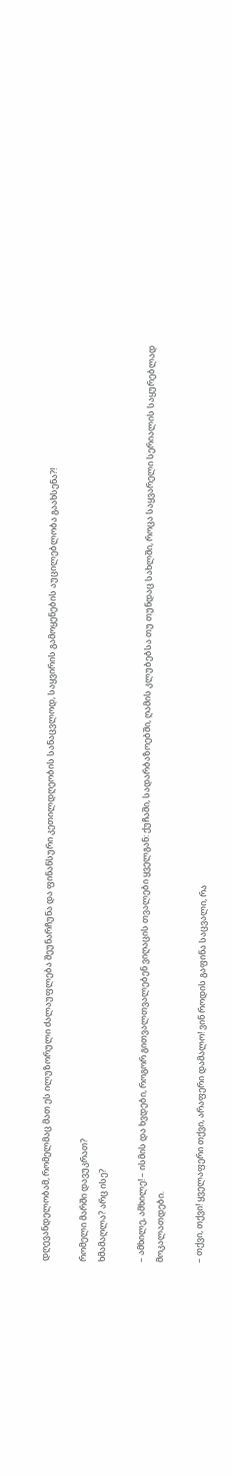დღევანდელობამ, რომელმაც მათ ეს ილუზორული ძალაუფლება შეუნარჩუნა და ფინანსური კეთილდღეობის სანაცვლოდ, საყვირის გამოყენების აუცილებლობა გაახსენა?!

რომელი მარში დავუკრათ?
ხმამაღლა? არც ისე?

– ამხილე, ამხილე! – ისმის და ხვდები, როგორ გითვალთვალებენ ვიღაცის თვალები ყველგან: ქუჩაში, სადარბაზოებში, ღამის კლუბებსა თუ თუნდაც სახლში, როცა საყვარელი სერიალის საყურებლად მოკალათდები.

– თქვი, თქვი! ყველაფერი თქვი, არაფერი დამალო! ვინ როდის გაფინა საცვალი, რა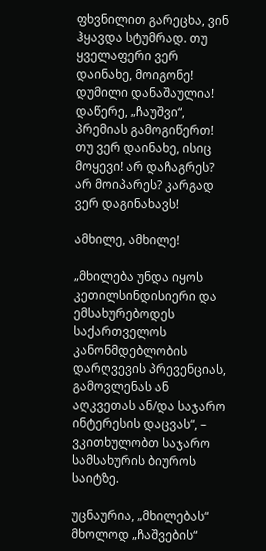ფხვნილით გარეცხა, ვინ ჰყავდა სტუმრად. თუ ყველაფერი ვერ დაინახე, მოიგონე! დუმილი დანაშაულია! დაწერე, „ჩაუშვი“, პრემიას გამოგიწერთ! თუ ვერ დაინახე, ისიც მოყევი! არ დაჩაგრეს? არ მოიპარეს? კარგად ვერ დაგინახავს!

ამხილე, ამხილე!

„მხილება უნდა იყოს კეთილსინდისიერი და ემსახურებოდეს საქართველოს კანონმდებლობის დარღვევის პრევენციას, გამოვლენას ან აღკვეთას ან/და საჯარო ინტერესის დაცვას“, – ვკითხულობთ საჯარო სამსახურის ბიუროს საიტზე.

უცნაურია, „მხილებას“ მხოლოდ „ჩაშვების“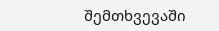შემთხვევაში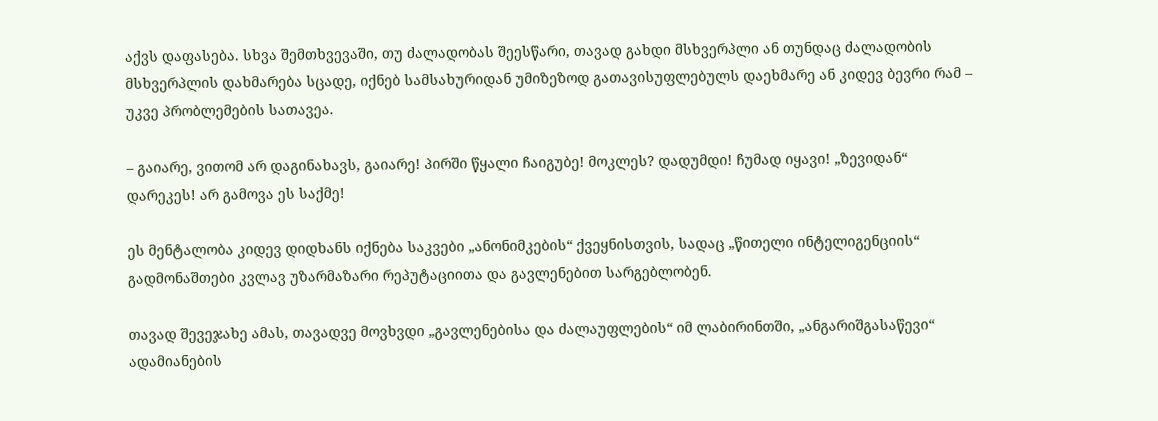აქვს დაფასება. სხვა შემთხვევაში, თუ ძალადობას შეესწარი, თავად გახდი მსხვერპლი ან თუნდაც ძალადობის მსხვერპლის დახმარება სცადე, იქნებ სამსახურიდან უმიზეზოდ გათავისუფლებულს დაეხმარე ან კიდევ ბევრი რამ – უკვე პრობლემების სათავეა.

– გაიარე, ვითომ არ დაგინახავს, გაიარე! პირში წყალი ჩაიგუბე! მოკლეს? დადუმდი! ჩუმად იყავი! „ზევიდან“ დარეკეს! არ გამოვა ეს საქმე!

ეს მენტალობა კიდევ დიდხანს იქნება საკვები „ანონიმკების“ ქვეყნისთვის, სადაც „წითელი ინტელიგენციის“ გადმონაშთები კვლავ უზარმაზარი რეპუტაციითა და გავლენებით სარგებლობენ.

თავად შევეჯახე ამას, თავადვე მოვხვდი „გავლენებისა და ძალაუფლების“ იმ ლაბირინთში, „ანგარიშგასაწევი“ ადამიანების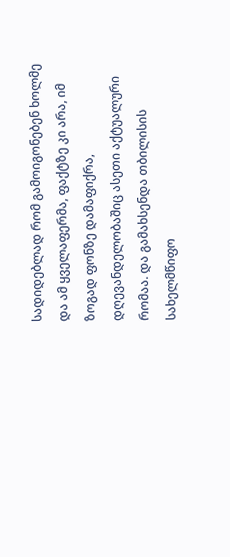სადიდებლად რომ გამოიგონებენ ხოლმე და ამ ყველაფერმა, ფაქტზე კი არა, იმ ზოგად ფონზე დამაფიქრა, დღევანდელობაშიც ასეთი აქტუალური რომაა. და გამახსენდა თბილისის სახელმწიფო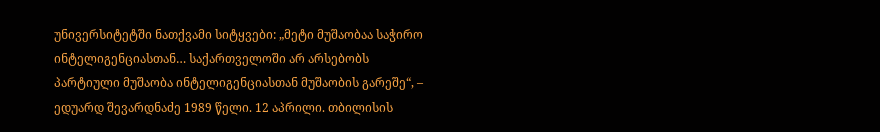უნივერსიტეტში ნათქვამი სიტყვები: „მეტი მუშაობაა საჭირო ინტელიგენციასთან… საქართველოში არ არსებობს პარტიული მუშაობა ინტელიგენციასთან მუშაობის გარეშე“, – ედუარდ შევარდნაძე 1989 წელი. 12 აპრილი. თბილისის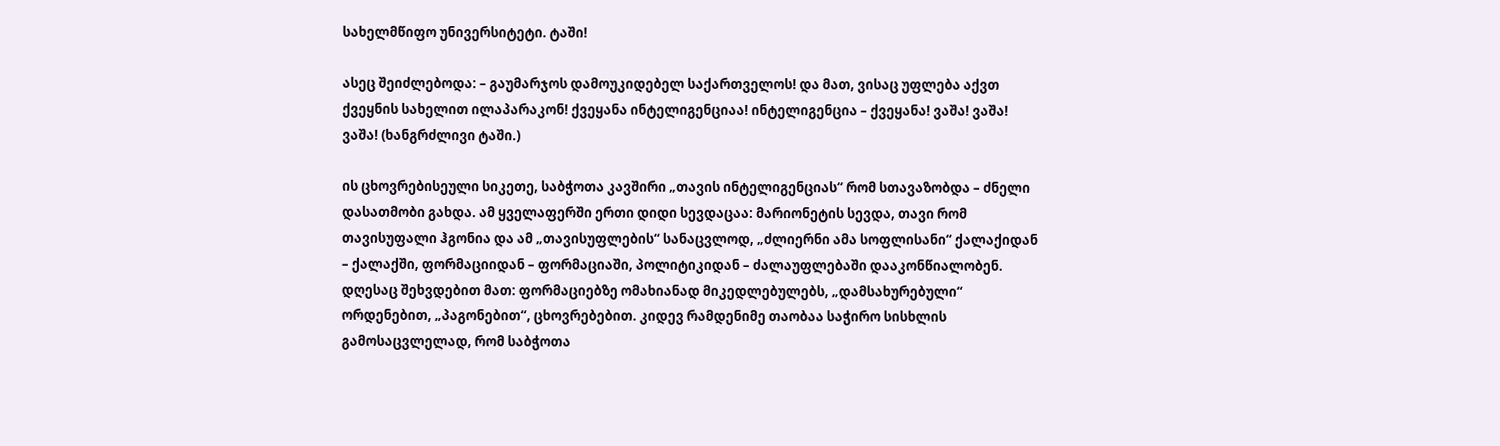სახელმწიფო უნივერსიტეტი. ტაში!

ასეც შეიძლებოდა: – გაუმარჯოს დამოუკიდებელ საქართველოს! და მათ, ვისაც უფლება აქვთ ქვეყნის სახელით ილაპარაკონ! ქვეყანა ინტელიგენციაა! ინტელიგენცია – ქვეყანა! ვაშა! ვაშა! ვაშა! (ხანგრძლივი ტაში.)

ის ცხოვრებისეული სიკეთე, საბჭოთა კავშირი „თავის ინტელიგენციას“ რომ სთავაზობდა – ძნელი დასათმობი გახდა. ამ ყველაფერში ერთი დიდი სევდაცაა: მარიონეტის სევდა, თავი რომ თავისუფალი ჰგონია და ამ „თავისუფლების“ სანაცვლოდ, „ძლიერნი ამა სოფლისანი“ ქალაქიდან – ქალაქში, ფორმაციიდან – ფორმაციაში, პოლიტიკიდან – ძალაუფლებაში დააკონწიალობენ. დღესაც შეხვდებით მათ: ფორმაციებზე ომახიანად მიკედლებულებს, „დამსახურებული“ ორდენებით, „პაგონებით“, ცხოვრებებით. კიდევ რამდენიმე თაობაა საჭირო სისხლის გამოსაცვლელად, რომ საბჭოთა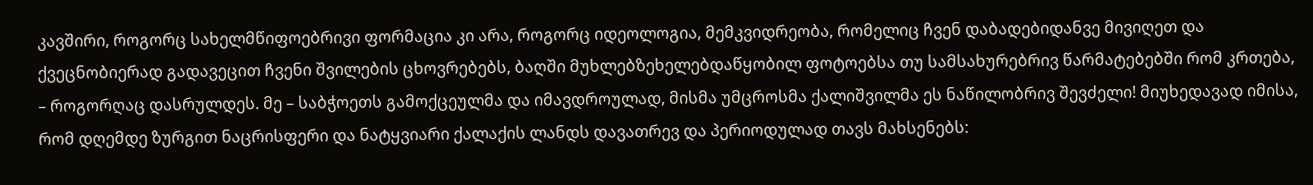კავშირი, როგორც სახელმწიფოებრივი ფორმაცია კი არა, როგორც იდეოლოგია, მემკვიდრეობა, რომელიც ჩვენ დაბადებიდანვე მივიღეთ და ქვეცნობიერად გადავეცით ჩვენი შვილების ცხოვრებებს, ბაღში მუხლებზეხელებდაწყობილ ფოტოებსა თუ სამსახურებრივ წარმატებებში რომ კრთება, – როგორღაც დასრულდეს. მე – საბჭოეთს გამოქცეულმა და იმავდროულად, მისმა უმცროსმა ქალიშვილმა ეს ნაწილობრივ შევძელი! მიუხედავად იმისა, რომ დღემდე ზურგით ნაცრისფერი და ნატყვიარი ქალაქის ლანდს დავათრევ და პერიოდულად თავს მახსენებს: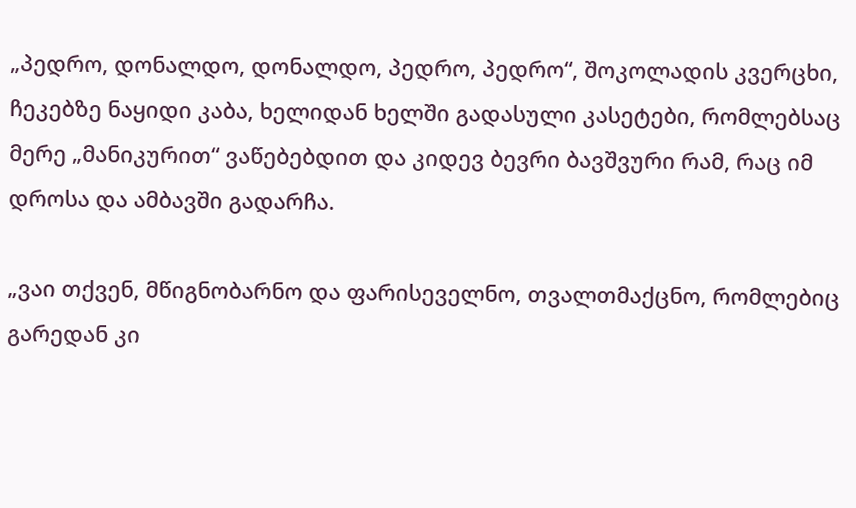„პედრო, დონალდო, დონალდო, პედრო, პედრო“, შოკოლადის კვერცხი, ჩეკებზე ნაყიდი კაბა, ხელიდან ხელში გადასული კასეტები, რომლებსაც მერე „მანიკურით“ ვაწებებდით და კიდევ ბევრი ბავშვური რამ, რაც იმ დროსა და ამბავში გადარჩა.

„ვაი თქვენ, მწიგნობარნო და ფარისეველნო, თვალთმაქცნო, რომლებიც გარედან კი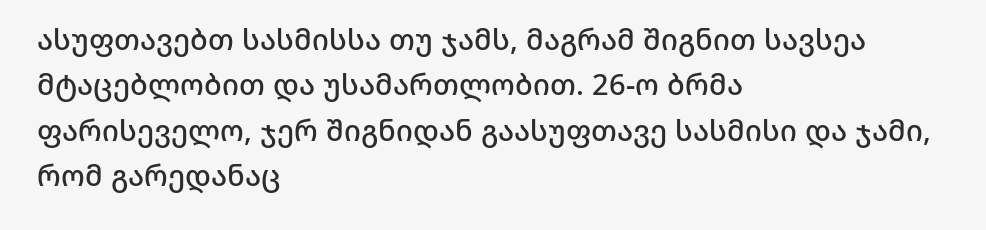ასუფთავებთ სასმისსა თუ ჯამს, მაგრამ შიგნით სავსეა მტაცებლობით და უსამართლობით. 26-ო ბრმა ფარისეველო, ჯერ შიგნიდან გაასუფთავე სასმისი და ჯამი, რომ გარედანაც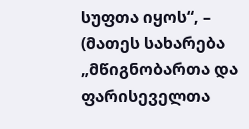სუფთა იყოს“, – (მათეს სახარება „მწიგნობართა და ფარისეველთა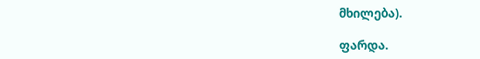მხილება).

ფარდა.